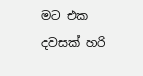මට එක දවසක් හරි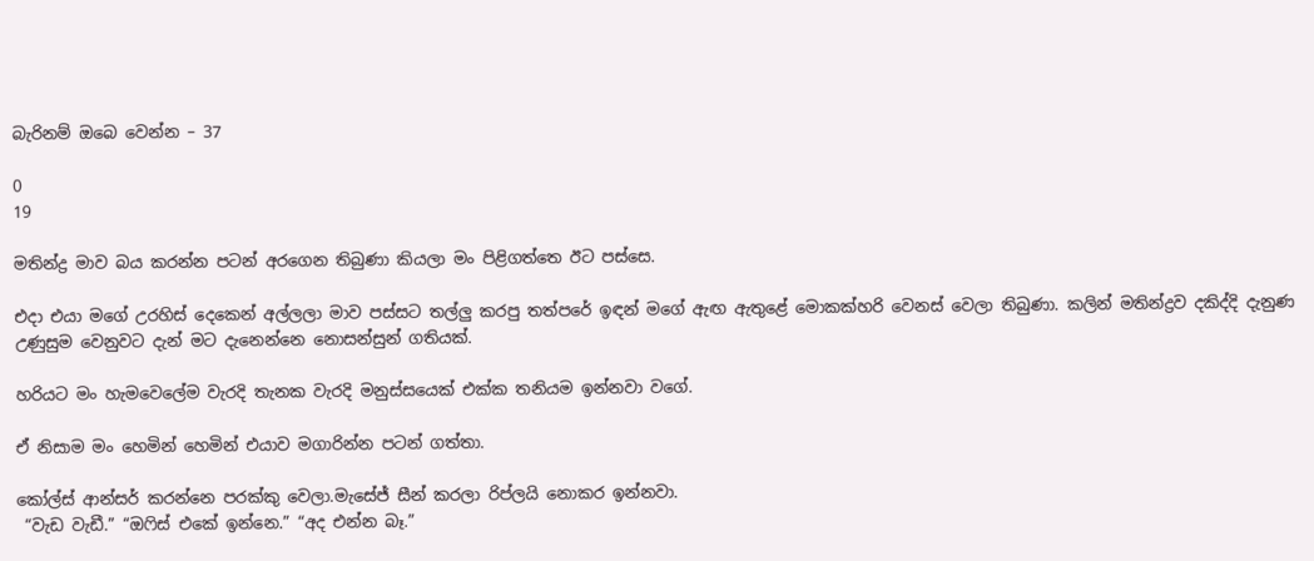බැරිනම් ඔබෙ වෙන්න – 37

0
19

මතින්ද්‍ර මාව බය කරන්න පටන් අරගෙන තිබුණා කියලා මං පිළිගත්තෙ ඊට පස්සෙ.

එදා එයා මගේ උරහිස් දෙකෙන් අල්ලලා මාව පස්සට තල්ලු කරපු තත්පරේ ඉඳන් මගේ ඇඟ ඇතුළේ මොකක්හරි වෙනස් වෙලා තිබුණා. කලින් මතින්ද්‍රව දකිද්දි දැනුණ උණුසුම වෙනුවට දැන් මට දැනෙන්නෙ නොසන්සුන් ගතියක්.

හරියට මං හැමවෙලේම වැරදි තැනක වැරදි මනුස්සයෙක් එක්ක තනියම ඉන්නවා වගේ.

ඒ නිසාම මං හෙමින් හෙමින් එයාව මගාරින්න පටන් ගත්තා.

කෝල්ස් ආන්සර් කරන්නෙ පරක්කු වෙලා.මැසේජ් සීන් කරලා ‍රිප්ලයි නොකර ඉන්නවා.
 “වැඩ වැඩී.” “ඔෆිස් එකේ ඉන්නෙ.” “අද එන්න බෑ.”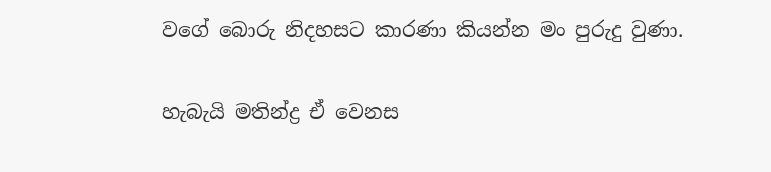වගේ බොරු නිදහසට කාරණා කියන්න මං පුරුදු වුණා.

හැබැයි මතින්ද්‍ර ඒ වෙනස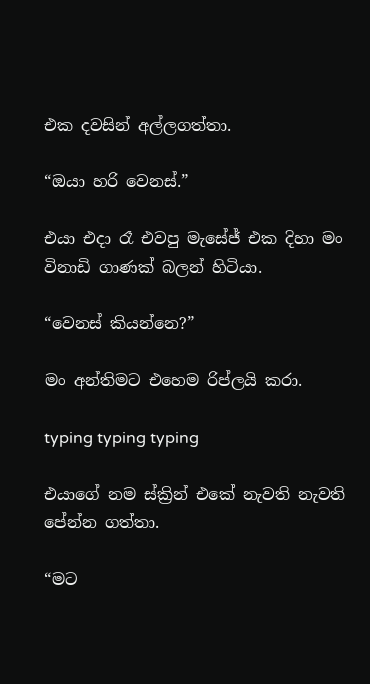එක දවසින් අල්ලගත්තා.

“ඔයා හරි වෙනස්.”

එයා එදා රෑ එවපු මැසේජ් එක දිහා මං විනාඩි ගාණක් බලන් හිටියා.

“වෙනස් කියන්නෙ?”

මං අන්තිමට එහෙම රිප්ලයි කරා.

typing typing typing

එයාගේ නම ස්ක්‍රින් එකේ නැවති නැවති පේන්න ගත්තා.

“මට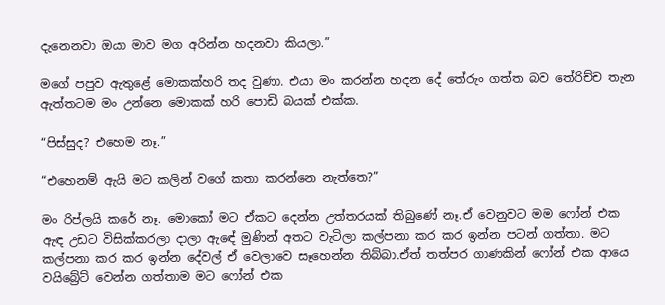දැනෙනවා ඔයා මාව මග අරින්න හදනවා කියලා.”

මගේ පපුව ඇතුළේ මොකක්හරි තද වුණා. එයා මං කරන්න හදන දේ තේරුං ගත්ත බව තේරිච්ච තැන ඇත්තටම මං උන්නෙ මොකක් හරි පොඩි බයක් එක්ක.

“පිස්සුද? එහෙම නෑ.”

“එහෙනම් ඇයි මට කලින් වගේ කතා කරන්නෙ නැත්තෙ?”

මං රිප්ලයි කරේ නෑ. මොකෝ මට ඒකට දෙන්න උත්තරයක් තිබුණේ නෑ.ඒ වෙනුවට මම ෆෝන් එක ඇඳ උඩට විසික්කරලා දාලා ඇඳේ මුණින් අතට වැටිලා කල්පනා කර කර ඉන්න පටන් ගත්තා. මට කල්පනා කර කර ඉන්න දේවල් ඒ වෙලාවෙ සෑහෙන්න තිබ්බා.ඒත් තත්පර ගාණකින් ෆෝන් එක ආයෙ වයිබ්‍රේට් වෙන්න ගත්තාම මට ෆෝන් එක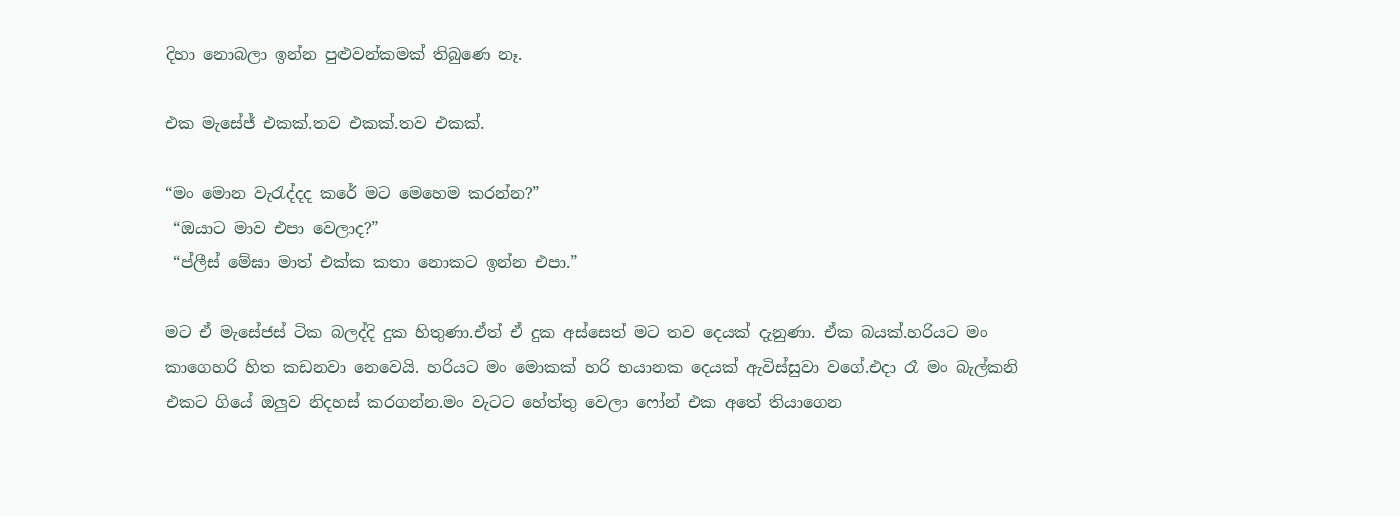දිහා නොබලා ඉන්න පුළුවන්කමක් තිබුණෙ නෑ.

එක මැසේජ් එකක්.තව එකක්.තව එකක්.

“මං මොන වැරැද්දද කරේ මට මෙහෙම කරන්න?”
 “ඔයාට මාව එපා වෙලාද?”
 “ප්ලීස් මේඝා මාත් එක්ක කතා නොකට ඉන්න එපා.”

මට ඒ මැසේජස් ටික බලද්දි දුක හිතුණා.ඒත් ඒ දුක අස්සෙත් මට තව දෙයක් දැනුණා. ඒක බයක්.හරියට මං කාගෙහරි හිත කඩනවා නෙවෙයි. හරියට මං මොකක් හරි භයානක දෙයක් ඇවිස්සුවා වගේ.එදා රෑ මං බැල්කනි එකට ගියේ ඔලුව නිදහස් කරගන්න.මං වැටට හේත්තු වෙලා ෆෝන් එක අතේ තියාගෙන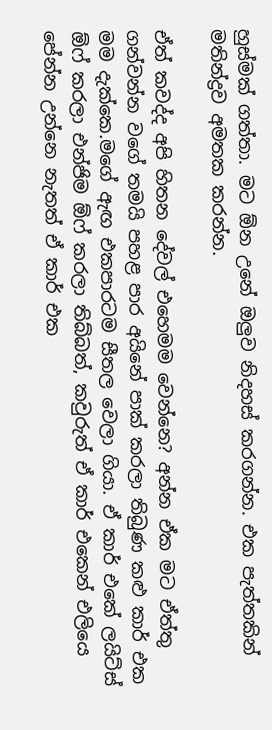හුස්මක් ගත්තා. මට ඕන උනේ ඔලුව නිදහස් කරගන්න. එක පැත්තකින් මතින්ද්‍රව අමතක කරන්න.

ඒත් කවද්ද අපි හිතන දේවල් එහෙමම වෙන්නෙ? අන්න ඒක මට ඒත්තු ගන්වන්න වගේ තමයි පහළ පාර අයිනේ පාක් කරලා තිබුණ කළු කාර් එක මම දැක්කෙ.මගේ ඇඟ එකපාරටම සීතල වෙලා ගියා. ඒ කාර් එකේ ලයිට්ස් ඕෆ් කරලා එන්ජිම ඕෆ් කරලා තිබ්බත්, කවුරුත් ඒ කාර් එකෙන් එලියෙ පේන්න උන්නෙ නැතත් ඒ කාර් එක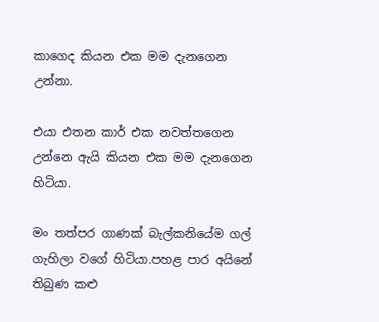කාගෙද කියන එක මම දැනගෙන උන්නා.

එයා එතන කාර් එක නවත්තගෙන උන්නෙ ඇයි කියන එක මම දැනගෙන හිටියා.

මං තත්පර ගාණක් බැල්කනියේම ගල් ගැහිලා වගේ හිටියා.පහළ පාර අයිනේ තිබුණ කළු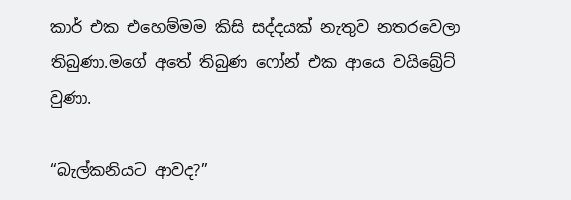කාර් එක එහෙම්මම කිසි සද්දයක් නැතුව නතරවෙලා තිබුණා.මගේ අතේ තිබුණ ෆෝන් එක ආයෙ වයිබ්‍රේට් වුණා.

“බැල්කනියට ආවද?”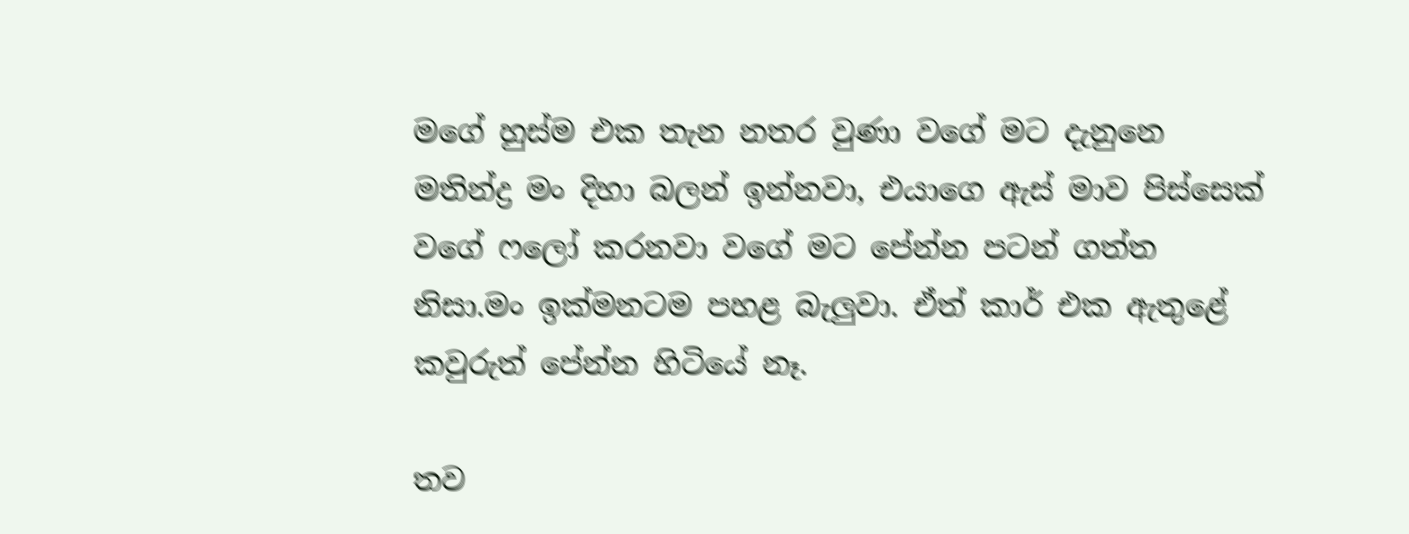මගේ හුස්ම එක තැන නතර වුණා වගේ මට දැනුනෙ මතින්ද්‍ර මං දිහා බලන් ඉන්නවා, එයාගෙ ඇස් මාව පිස්සෙක් වගේ ෆලෝ කරනවා වගේ මට පේන්න පටන් ගත්ත නිසා.මං ඉක්මනටම පහළ බැලුවා. ඒත් කාර් එක ඇතුළේ කවුරුත් පේන්න හිටියේ නෑ.

තව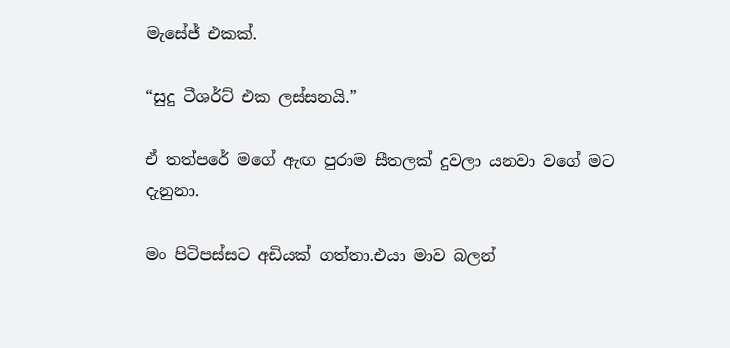මැසේජ් එකක්.

“සුදු ටීශර්ට් එක ලස්සනයි.”

ඒ තත්පරේ මගේ ඇඟ පුරාම සීතලක් දුවලා යනවා වගේ මට දැනුනා.

මං පිටිපස්සට අඩියක් ගත්තා.එයා මාව බලන්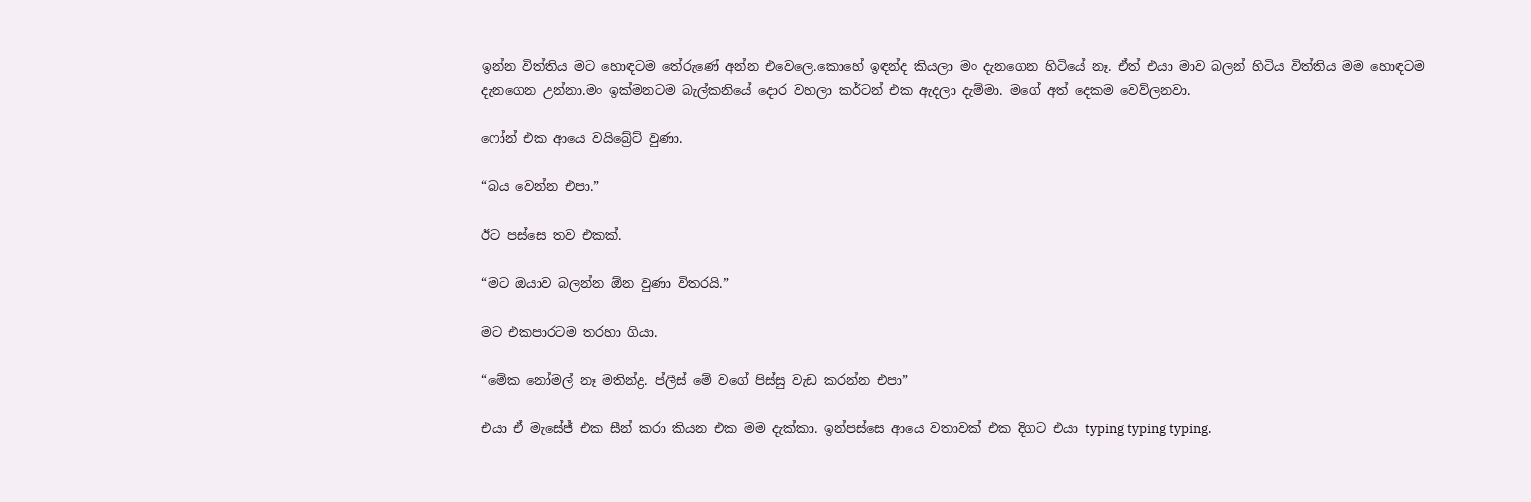ඉන්න විත්තිය මට හොඳටම තේරුණේ අන්න එවෙලෙ.කොහේ ඉඳන්ද කියලා මං දැනගෙන හිටියේ නෑ. ඒත් එයා මාව බලන් හිටිය විත්තිය මම හොඳටම දැනගෙන උන්නා.මං ඉක්මනටම බැල්කනියේ දොර වහලා කර්ටන් එක ඇදලා දැම්මා. මගේ අත් දෙකම වෙව්ලනවා.

ෆෝන් එක ආයෙ වයිබ්‍රේට් වුණා.

“බය වෙන්න එපා.”

ඊට පස්සෙ තව එකක්.

“මට ඔයාව බලන්න ඕන වුණා විතරයි.”

මට එකපාරටම තරහා ගියා.

“මේක නෝමල් නෑ මතින්ද්‍ර. ප්ලීස් මේ වගේ පිස්සු වැඩ කරන්න එපා”

එයා ඒ මැසේජ් එක සීන් කරා කියන එක මම දැක්කා. ඉන්පස්සෙ ආයෙ වතාවක් එක දිගට එයා typing typing typing.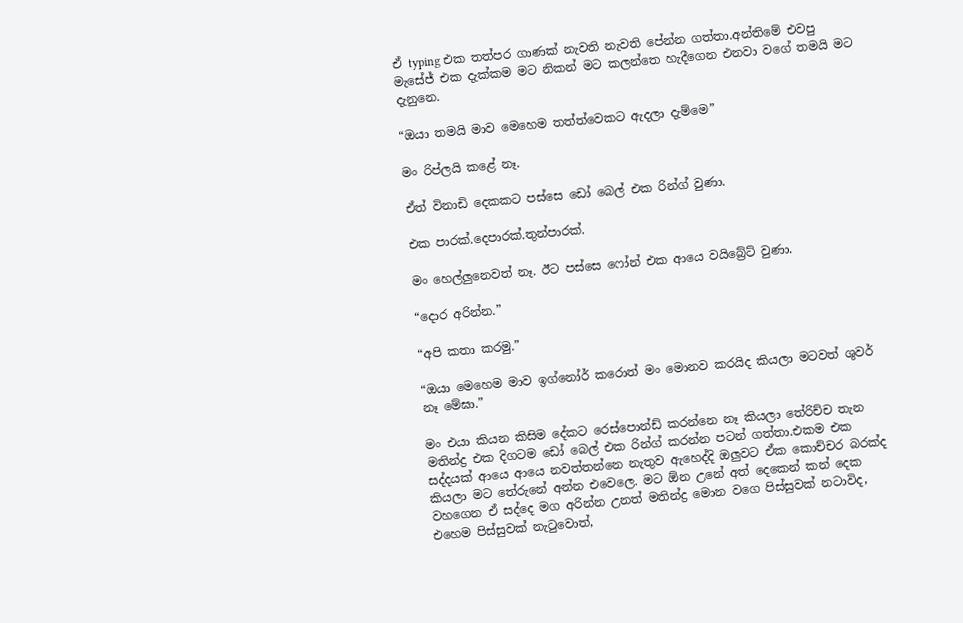ඒ typing එක තත්පර ගාණක් නැවති නැවති පේන්න ගත්තා.අන්තිමේ එවපු මැසේජ් එක දැක්කම මට නිකන් මට කලන්තෙ හැදීගෙන එනවා වගේ තමයි මට දැනුනෙ.

“ඔයා තමයි මාව මෙහෙම තත්ත්වෙකට ඇදලා දැම්මෙ”

මං රිප්ලයි කළේ නෑ.

ඒත් විනාඩි දෙකකට පස්සෙ ඩෝ බෙල් එක රින්ග් වුණා.

එක පාරක්.දෙපාරක්.තුන්පාරක්.

මං හෙල්ලුනෙවත් නෑ. ඊට පස්සෙ ෆෝන් එක ආයෙ වයිබ්‍රේට් වුණා.

“දොර අරින්න.”

“අපි කතා කරමු.”

“ඔයා මෙහෙම මාව ඉග්නෝර් කරොත් මං මොනව කරයිද කියලා මටවත් ශුවර් නෑ මේඝා.”

මං එයා කියන කිසිම දේකට රෙස්පොන්ඩ් කරන්නෙ නෑ කියලා තේරිච්ච තැන මතින්ද්‍ර එක දිගටම ඩෝ බෙල් එක රින්ග් කරන්න පටන් ගත්තා.එකම එක සද්දයක් ආයෙ ආයෙ නවත්තන්නෙ නැතුව ඇහෙද්දි ඔලුවට ඒක කොච්චර බරක්ද කියලා මට තේරුනේ අන්න එවෙලෙ. මට ඕන උනේ අත් දෙකෙන් කන් දෙක වහගෙන ඒ සද්දෙ මග අරින්න උනත් මතින්ද්‍ර මොන වගෙ පිස්සුවක් නටාවිද, එහෙම පිස්සුවක් නැටුවොත්,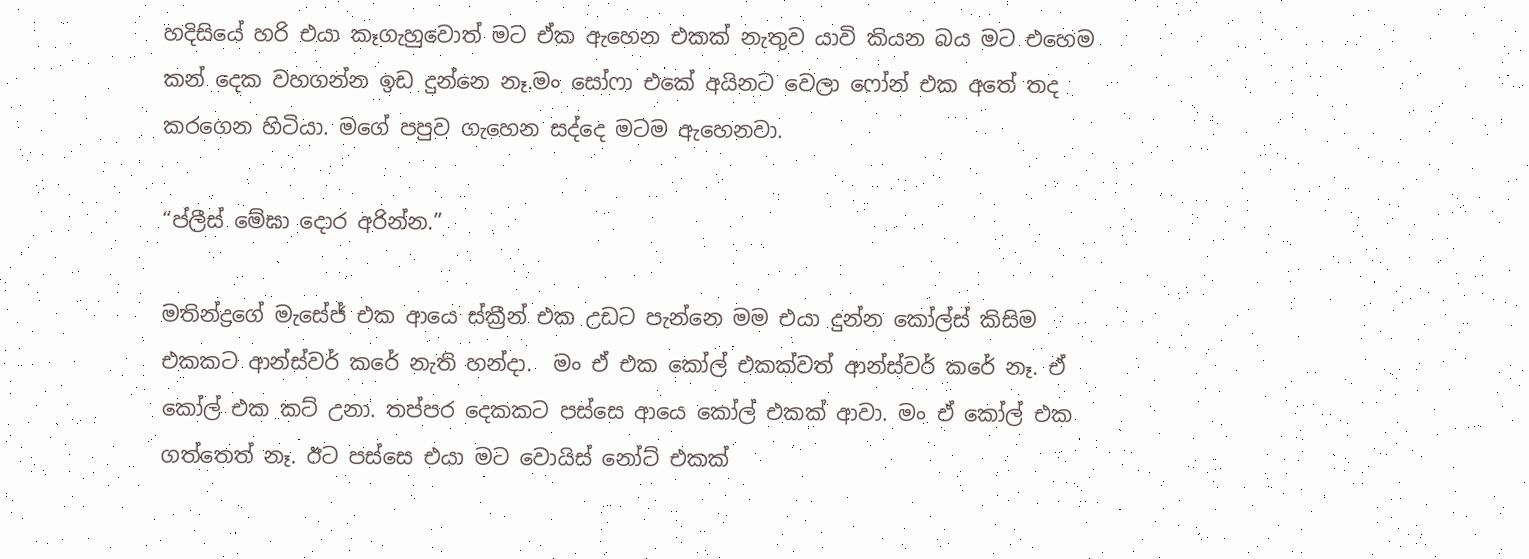හදිසියේ හරි එයා කෑගැහුවොත් මට ඒක ඇහෙන එකක් නැතුව යාවි කියන බය මට එහෙම කන් දෙක වහගන්න ඉඩ දුන්නෙ නෑ.මං සෝෆා එකේ අයිනට වෙලා ෆෝන් එක අතේ තද කරගෙන හිටියා. මගේ පපුව ගැහෙන සද්දෙ මටම ඇහෙනවා.

“ප්ලීස් මේඝා දොර අරින්න.”

මතින්ද්‍රගේ මැසේජ් එක ආයෙ ස්ක්‍රීන් එක උඩට පැන්නෙ මම එයා දුන්න කෝල්ස් කිසිම එකකට ආන්ස්වර් කරේ නැති හන්දා.  මං ඒ එක කෝල් එකක්වත් ආන්ස්වර් කරේ නෑ. ඒ කෝල් එක කට් උනා. තප්පර දෙකකට පස්සෙ ආයෙ කෝල් එකක් ආවා. මං ඒ කෝල් එක ගත්තෙත් නෑ. ඊට පස්සෙ එයා මට වොයිස් නෝට් එකක්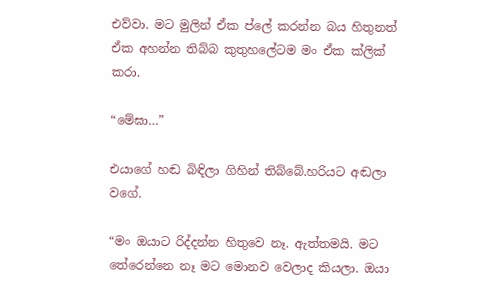එව්වා. මට මුලින් ඒක ප්ලේ කරන්න බය හිතුනත් ඒක අහන්න තිබ්බ කුතුහලේටම මං ඒක ක්ලික් කරා.

“මේඝා…”

එයාගේ හඬ බිඳිලා ගිහින් තිබ්බේ.හරියට අඬලා වගේ.

“මං ඔයාට රිද්දන්න හිතුවෙ නෑ. ඇත්තමයි. මට තේරෙන්නෙ නෑ මට මොනව වෙලාද කියලා. ඔයා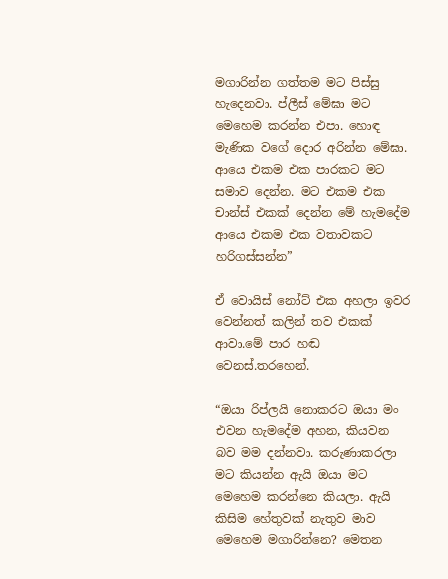මගාරින්න ගත්තම මට පිස්සු හැදෙනවා. ප්ලීස් මේඝා මට මෙහෙම කරන්න එපා. හොඳ මැණික වගේ දොර අරින්න මේඝා. ආයෙ එකම එක පාරකට මට සමාව දෙන්න. මට එකම එක චාන්ස් එකක් දෙන්න මේ හැමදේම ආයෙ එකම එක වතාවකට හරිගස්සන්න”

ඒ වොයිස් නෝට් එක අහලා ඉවර වෙන්නත් කලින් තව එකක් ආවා.මේ පාර හඬ වෙනස්.තරහෙන්.

“ඔයා රිප්ලයි නොකරට ඔයා මං එවන හැමදේම අහන, කියවන බව මම දන්නවා. කරුණාකරලා මට කියන්න ඇයි ඔයා මට මෙහෙම කරන්නෙ කියලා. ඇයි කිසිම හේතුවක් නැතුව මාව මෙහෙම මගාරින්නෙ? මෙතන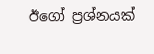ඊගෝ ප්‍රශ්නයක්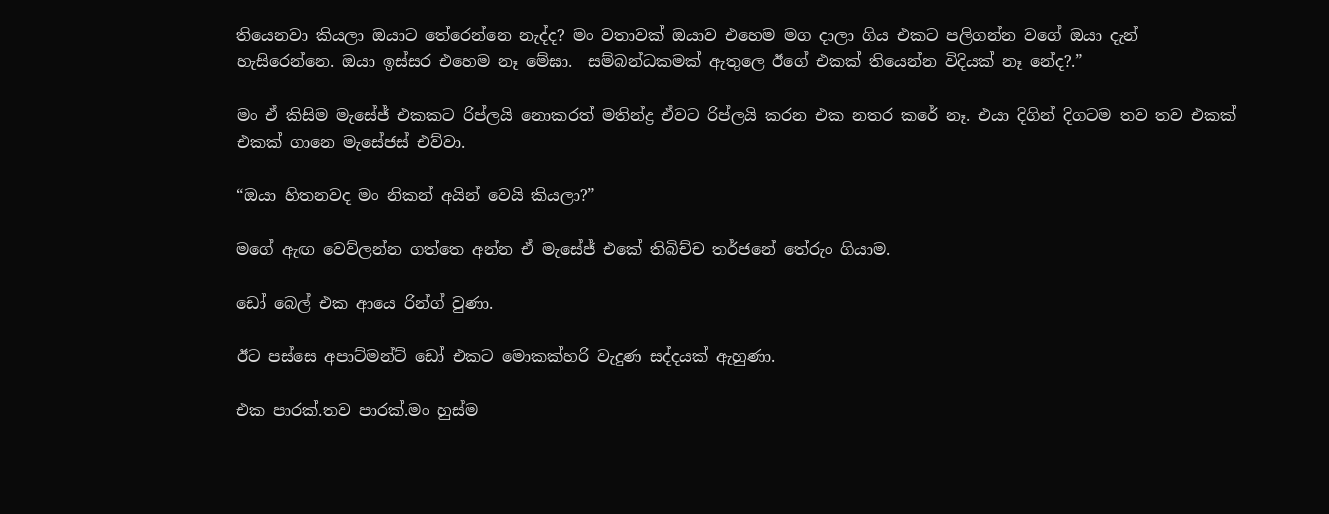තියෙනවා කියලා ඔයාට තේරෙන්නෙ නැද්ද? මං වතාවක් ඔයාව එහෙම මග දාලා ගිය එකට පලිගන්න වගේ ඔයා දැන් හැසිරෙන්නෙ. ඔයා ඉස්සර එහෙම නෑ මේඝා.  සම්බන්ධකමක් ඇතුලෙ ඊගේ එකක් තියෙන්න විදියක් නෑ නේද?.”

මං ඒ කිසිම මැසේජ් එකකට රිප්ලයි නොකරත් මතින්ද්‍ර ඒවට රිප්ලයි කරන එක නතර කරේ නෑ. එයා දිගින් දිගටම තව තව එකක් එකක් ගානෙ මැසේජස් එව්වා.

“ඔයා හිතනවද මං නිකන් අයින් වෙයි කියලා?”

මගේ ඇඟ වෙව්ලන්න ගත්තෙ අන්න ඒ මැසේජ් එකේ තිබිච්ච තර්ජනේ තේරුං ගියාම.

ඩෝ බෙල් එක ආයෙ රින්ග් වුණා.

ඊට පස්සෙ අපාට්මන්ට් ඩෝ එකට මොකක්හරි වැදුණ සද්දයක් ඇහුණා.

එක පාරක්.තව පාරක්.මං හුස්ම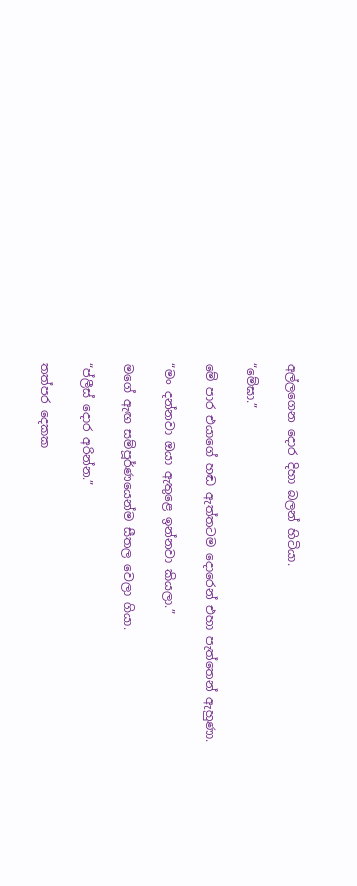අල්ලගෙන දොර දිහා බලන් හිටියා.

“මේඝා.”

මේ පාර එයාගේ හඬ ඇත්තටම දොරෙන් එහා පැත්තෙන් ඇහුණා.

“මං දන්නවා ඔයා ඇතුළෙ ඉන්නවා කියලා.”

මගේ ඇඟ සම්පූර්ණයෙන්ම සීතල වෙලා ගියා.

“ප්ලීස් දොර අරින්න.”

තත්පර දෙකක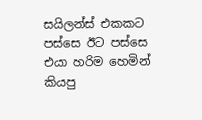සයිලන්ස් එකකට පස්සෙ ඊට පස්සෙ එයා හරිම හෙමින් කියපු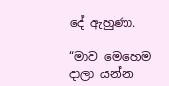දේ ඇහුණා.

“මාව මෙහෙම දාලා යන්න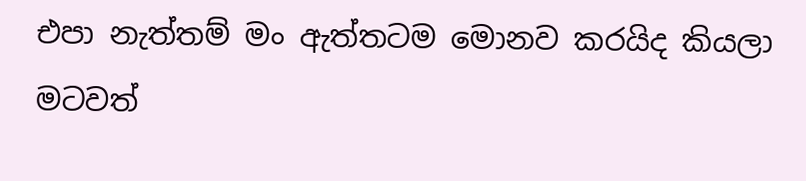එපා නැත්තම් මං ඇත්තටම මොනව කරයිද කියලා මටවත්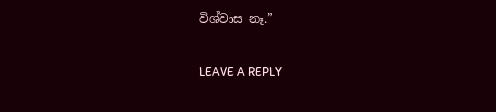විශ්වාස නෑ.”

LEAVE A REPLY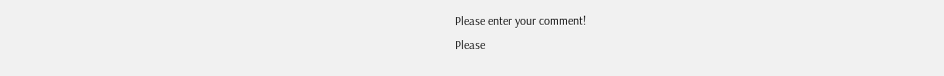Please enter your comment!
Please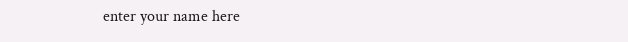enter your name here